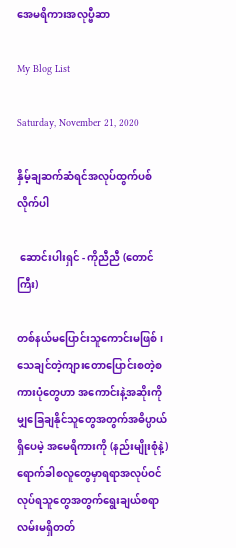အေမရိကားအလုပ္ဗီဆာ

My Blog List

Saturday, November 21, 2020

နှိမ့်ချဆက်ဆံရင်အလုပ်ထွက်ပစ်လိုက်ပါ

 ဆောင်းပါးရှင် - ကိုညီညီ (တောင်ကြီး)

တစ်နယ်မပြောင်းသူကောင်းမဖြစ်၊ သေချင်တဲ့ကျားတောပြောင်းစတဲ့စကားပုံတွေဟာ အကောင်းနဲ့အဆိုးကိုမျှခြေချနိုင်သူတွေအတွက်အဓိပ္ပာယ်ရှိပေမဲ့ အမေရိကားကို (နည်းမျိုးစုံနဲ့) ရောက်ခါစလူတွေမှာရရာအလုပ်ဝင်လုပ်ရသူတွေအတွက်ရွေးချယ်စရာလမ်းမရှိတတ်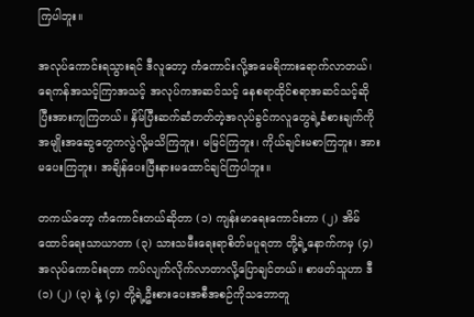ကြပါဘူး။

အလုပ်ကောင်းရသွားရင် ဒီလူတော့ ကံကောင်းလို့အမေရိကားရောက်လာတယ်၊ ရေကန်အသင့်ကြာအသင့် အလုပ်ကအဆင်သင့် နေစရာထိုင်စရာအဆင်သင့်ဆိုပြီးအားကျကြတယ်။ နှိမ်ပြီးဆက်ဆံတတ်တဲ့အလုပ်ခွင်ကလူတွေရဲ့ခံစားချက်ကိုအမျိုးအဆွေတွေကလွဲလို့မသိကြဘူး၊ မမြင်ကြဘူး၊ ကိုယ်ချင်းမစာကြဘူး၊ အားမပေးကြဘူး၊ အချိန်ပေးပြီးနားမထောင်ချင်ကြပါဘူး။

တကယ်တော့ ကံကောင်းတယ်ဆိုတာ (၁) ကျန်းမာရေးကောင်းတာ (၂) အိမ်ထောင်ရေးသာယာတာ (၃) သားသမီးရေးရာစိတ်မပူရတာ တို့ရဲ့နောက်ကမှ (၄) အလုပ်ကောင်းရတာ ကပ်လျက်လိုက်လာတာလို့ပြောချင်တယ်။ စာဖတ်သူဟာ ဒီ (၁) (၂) (၃) နဲ့ (၄) တို့ရဲ့ဦးစားပေးအစီအစဉ်ကိုသဘောတူ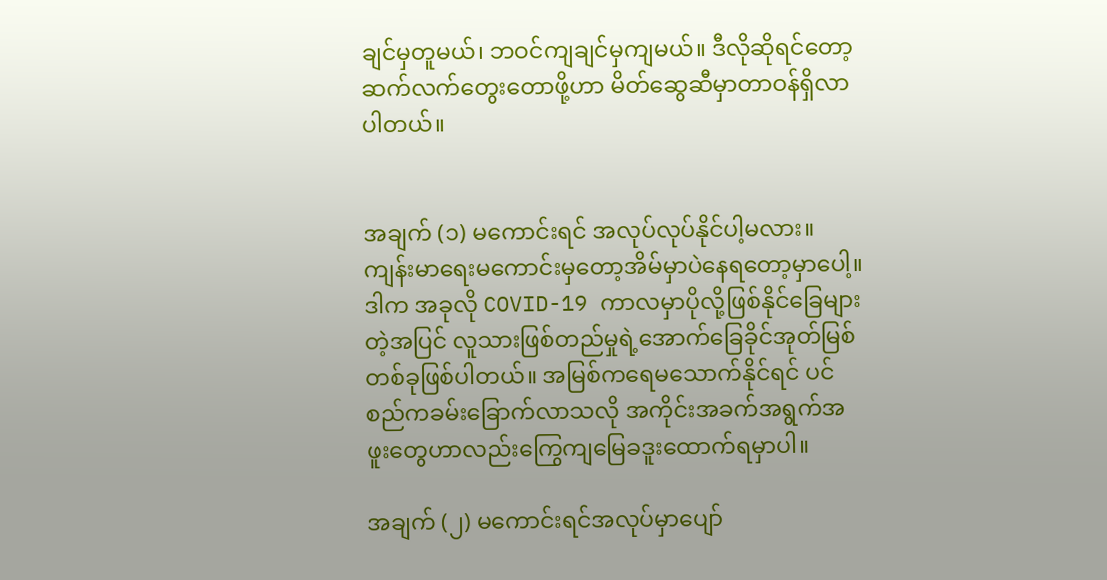ချင်မှတူမယ်၊ ဘဝင်ကျချင်မှကျမယ်။ ဒီလိုဆိုရင်တော့ ဆက်လက်တွေးတောဖို့ဟာ မိတ်ဆွေဆီမှာတာဝန်ရှိလာပါတယ်။


အချက် (၁) မကောင်းရင် အလုပ်လုပ်နိုင်ပါ့မလား။ ကျန်းမာရေးမကောင်းမှတော့အိမ်မှာပဲနေရတော့မှာပေါ့။ ဒါက အခုလို COVID-19 ကာလမှာပိုလို့ဖြစ်နိုင်ခြေများတဲ့အပြင် လူသားဖြစ်တည်မှုရဲ့အောက်ခြေခိုင်အုတ်မြစ်တစ်ခုဖြစ်ပါတယ်။ အမြစ်ကရေမသောက်နိုင်ရင် ပင်စည်ကခမ်းခြောက်လာသလို အကိုင်းအခက်အရွက်အဖူးတွေဟာလည်းကြွေကျမြေခဒူးထောက်ရမှာပါ။

အချက် (၂) မကောင်းရင်အလုပ်မှာပျော်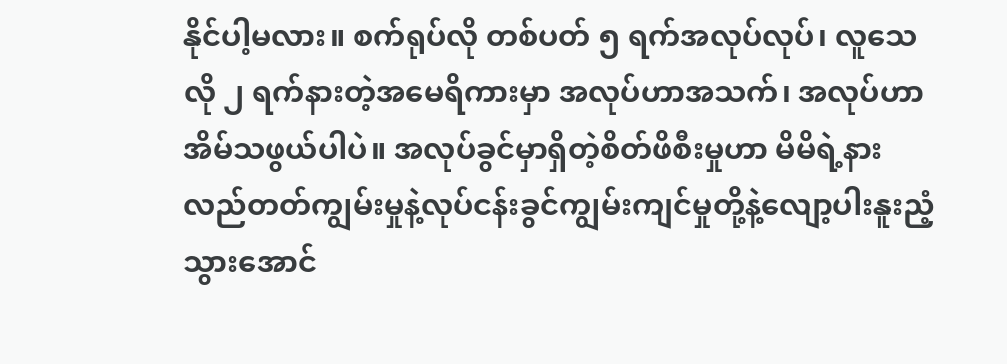နိုင်ပါ့မလား။ စက်ရုပ်လို တစ်ပတ် ၅ ရက်အလုပ်လုပ်၊ လူသေလို ၂ ရက်နားတဲ့အမေရိကားမှာ အလုပ်ဟာအသက်၊ အလုပ်ဟာအိမ်သဖွယ်ပါပဲ။ အလုပ်ခွင်မှာရှိတဲ့စိတ်ဖိစီးမှုဟာ မိမိရဲ့နားလည်တတ်ကျွမ်းမှုနဲ့လုပ်ငန်းခွင်ကျွမ်းကျင်မှုတို့နဲ့လျော့ပါးနူးညံ့သွားအောင်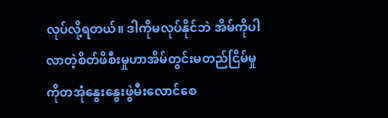လုပ်လို့ရတယ်။ ဒါကိုမလုပ်နိုင်ဘဲ အိမ်ကိုပါလာတဲ့စိတ်ဖိစီးမှုဟာအိမ်တွင်းမတည်ငြိမ်မှုကိုတအုံနွေးနွေးဖွဲမီးလောင်စေ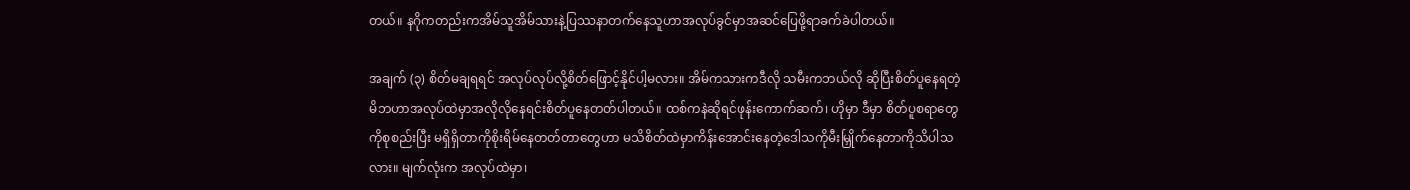တယ်။ နဂိုကတည်းကအိမ်သူအိမ်သားနဲ့ပြဿနာတက်နေသူဟာအလုပ်ခွင်မှာအဆင်ပြေဖို့ရာခက်ခဲပါတယ်။

အချက် (၃) စိတ်မချရရင် အလုပ်လုပ်လို့စိတ်ဖြောင့်နိုင်ပါ့မလား။ အိမ်ကသားကဒီလို သမီးကဘယ်လို ဆိုပြီးစိတ်ပူနေရတဲ့မိဘဟာအလုပ်ထဲမှာအလိုလိုနေရင်းစိတ်ပူနေတတ်ပါတယ်။ ထစ်ကနဲဆိုရင်ဖုန်းကောက်ဆက်၊ ဟိုမှာ ဒီမှာ စိတ်ပူစရာတွေကိုစုစည်းပြီး မရှိရှိတာကိုစိုးရိမ်နေတတ်တာတွေဟာ မသိစိတ်ထဲမှာကိန်းအောင်းနေတဲ့ဒေါသကိုမီးမြှိုက်နေတာကိုသိပါသလား။ မျက်လုံးက အလုပ်ထဲမှာ၊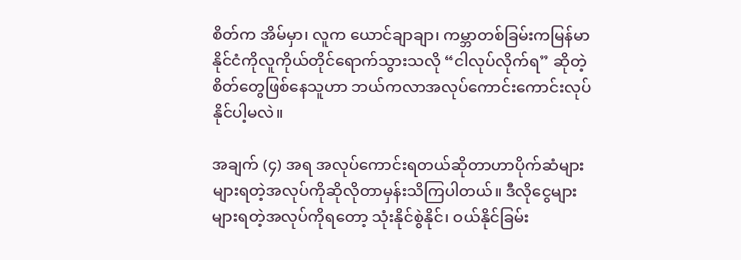စိတ်က အိမ်မှာ၊ လူက ယောင်ချာချာ၊ ကမ္ဘာတစ်ခြမ်းကမြန်မာနိုင်ငံကိုလူကိုယ်တိုင်ရောက်သွားသလို “ငါလုပ်လိုက်ရ” ဆိုတဲ့စိတ်တွေဖြစ်နေသူဟာ ဘယ်ကလာအလုပ်ကောင်းကောင်းလုပ်နိုင်ပါ့မလဲ။

အချက် (၄) အရ အလုပ်ကောင်းရတယ်ဆိုတာဟာပိုက်ဆံများများရတဲ့အလုပ်ကိုဆိုလိုတာမှန်းသိကြပါတယ်။ ဒီလိုငွေများများရတဲ့အလုပ်ကိုရတော့ သုံးနိုင်စွဲနိုင်၊ ဝယ်နိုင်ခြမ်း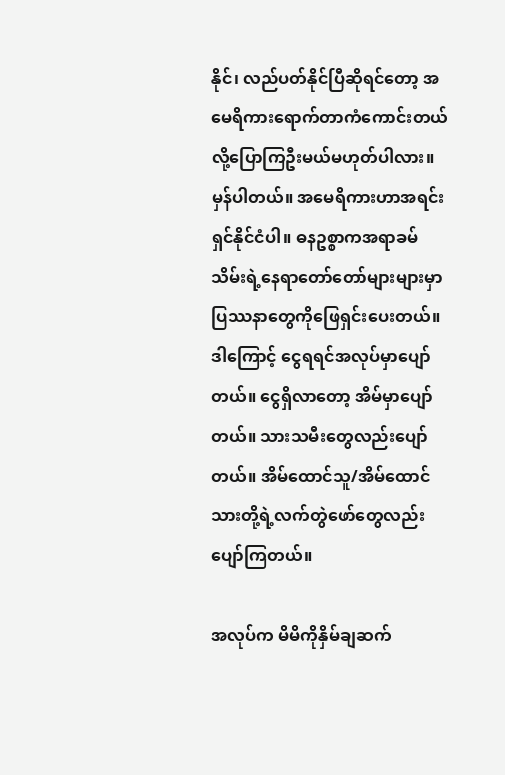နိုင်၊ လည်ပတ်နိုင်ပြီဆိုရင်တော့ အမေရိကားရောက်တာကံကောင်းတယ်လို့ပြောကြဦးမယ်မဟုတ်ပါလား။ မှန်ပါတယ်။ အမေရိကားဟာအရင်းရှင်နိုင်ငံပါ။ ဓနဥစ္စာကအရာခမ်သိမ်းရဲ့နေရာတော်တော်များများမှာပြဿနာတွေကိုဖြေရှင်းပေးတယ်။ ဒါကြောင့် ငွေရရင်အလုပ်မှာပျော်တယ်။ ငွေရှိလာတော့ အိမ်မှာပျော်တယ်။ သားသမီးတွေလည်းပျော်တယ်။ အိမ်ထောင်သူ/အိမ်ထောင်သားတို့ရဲ့လက်တွဲဖော်တွေလည်းပျော်ကြတယ်။

အလုပ်က မိမိကိုနှိမ်ချဆက်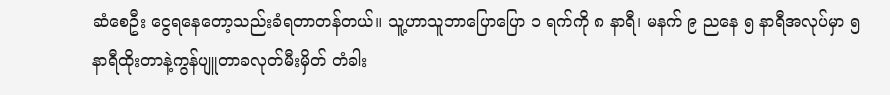ဆံစေဦး ငွေရနေတော့သည်းခံရတာတန်တယ်။ သူ့ဟာသူဘာပြောပြော ၁ ရက်ကို ၈ နာရီ၊ မနက် ၉ ညနေ ၅ နာရီအလုပ်မှာ ၅ နာရီထိုးတာနဲ့ကွန်ပျူတာခလုတ်မီးမှိတ် တံခါး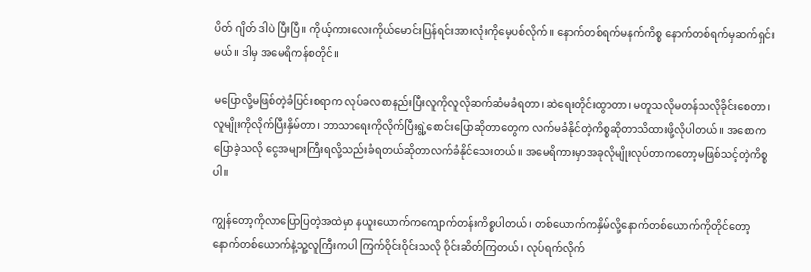ပိတ် ဂျိတ် ဒါပဲ ပြီးပြီ။ ကိုယ့်ကားလေးကိုယ်မောင်းပြန်ရင်းအားလုံးကိုမေ့ပစ်လိုက်။ နောက်တစ်ရက်မနက်ကိစ္စ နောက်တစ်ရက်မှဆက်ရှင်းမယ်။ ဒါမှ အမေရိကန်စတိုင်။

မပြောလို့မဖြစ်တဲ့ခံပြင်းစရာက လုပ်ခလစာနည်းပြီးလူကိုလူလိုဆက်ဆံမခံရတာ၊ ဆဲရေးတိုင်းထွာတာ၊ မတူသလိုမတန်သလိုခိုင်းစေတာ၊ လူမျိုးကိုလိုက်ပြီးနှိမ်တာ၊ ဘာသာရေးကိုလိုက်ပြီးရွဲ့စောင်းပြောဆိုတာတွေက လက်မခံနိုင်တဲ့ကိစ္စဆိုတာသိထားဖို့လိုပါတယ်။ အစောကပြောခဲ့သလို ငွေအများကြီးရလို့သည်းခံရတယ်ဆိုတာလက်ခံနိုင်သေးတယ်။ အမေရိကားမှာအခုလိုမျိုးလုပ်တာကတော့မဖြစ်သင့်တဲ့ကိစ္စပါ။

ကျွန်တော့ကိုလာပြောပြတဲ့အထဲမှာ နယူးယောက်ကကျောက်တန်းကိစ္စပါတယ်၊ တစ်ယောက်ကနှိမ်လို့နောက်တစ်ယောက်ကိုတိုင်တော့ နောက်တစ်ယောက်နဲ့သူ့လူကြီးကပါ ကြက်ဝိုင်းဝိုင်းသလို ဝိုင်းဆိတ်ကြတယ်၊ လုပ်ရက်လိုက်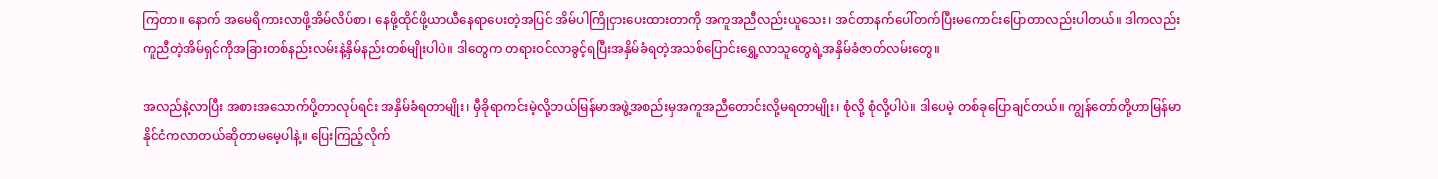ကြတာ။ နောက် အမေရိကားလာဖို့အိမ်လိပ်စာ၊ နေဖို့ထိုင်ဖို့ယာယီနေရာပေးတဲ့အပြင် အိမ်ပါကြိုငှားပေးထားတာကို အကူအညီလည်းယူသေး၊ အင်တာနက်ပေါ်တက်ပြီးမကောင်းပြောတာလည်းပါတယ်။ ဒါကလည်း ကူညီတဲ့အိမ်ရှင်ကိုအခြားတစ်နည်းလမ်းနဲ့နှိမ်နည်းတစ်မျိုးပါပဲ။ ဒါတွေက တရားဝင်လာခွင့်ရပြီးအနှိမ်ခံရတဲ့အသစ်ပြောင်းရွှေ့လာသူတွေရဲ့အနှိမ်ခံဇာတ်လမ်းတွေ။

အလည်နဲ့လာပြီး အစားအသောက်ပို့တာလုပ်ရင်း အနှိမ်ခံရတာမျိုး၊ မှီခိုရာကင်းမဲ့လို့ဘယ်မြန်မာအဖွဲ့အစည်းမှအကူအညီတောင်းလို့မရတာမျိုး၊ စုံလို့ စုံလို့ပါပဲ။ ဒါပေမဲ့ တစ်ခုပြောချင်တယ်။ ကျွန်တော်တို့ဟာမြန်မာနိုင်ငံကလာတယ်ဆိုတာမမေ့ပါနဲ့။ ပြေးကြည့်လိုက်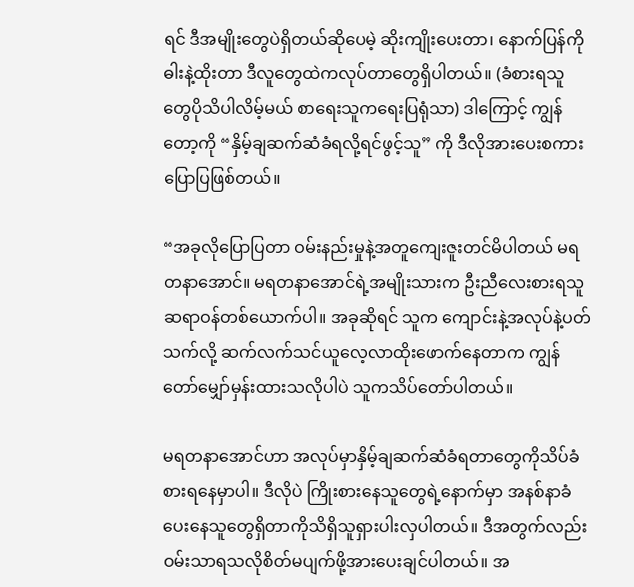ရင် ဒီအမျိုးတွေပဲရှိတယ်ဆိုပေမဲ့ ဆိုးကျိုးပေးတာ၊ နောက်ပြန်ကိုဓါးနဲ့ထိုးတာ ဒီလူတွေထဲကလုပ်တာတွေရှိပါတယ်။ (ခံစားရသူတွေပိုသိပါလိမ့်မယ် စာရေးသူကရေးပြရုံသာ) ဒါကြောင့် ကျွန်တော့ကို “နှိမ့်ချဆက်ဆံခံရလို့ရင်ဖွင့်သူ” ကို ဒီလိုအားပေးစကားပြောပြဖြစ်တယ်။

“အခုလိုပြောပြတာ ဝမ်းနည်းမှုနဲ့အတူကျေးဇူးတင်မိပါတယ် မရတနာအောင်။ မရတနာအောင်ရဲ့အမျိုးသားက ဦးညီလေးစားရသူဆရာဝန်တစ်ယောက်ပါ။ အခုဆိုရင် သူက ကျောင်းနဲ့အလုပ်နဲ့ပတ်သက်လို့ ဆက်လက်သင်ယူလေ့လာထိုးဖောက်နေတာက ကျွန်တော်မျှော်မှန်းထားသလိုပါပဲ သူကသိပ်တော်ပါတယ်။

မရတနာအောင်ဟာ အလုပ်မှာနှိမ့်ချဆက်ဆံခံရတာတွေကိုသိပ်ခံစားရနေမှာပါ။ ဒီလိုပဲ ကြိုးစားနေသူတွေရဲ့နောက်မှာ အနစ်နာခံပေးနေသူတွေရှိတာကိုသိရှိသူရှားပါးလှပါတယ်။ ဒီအတွက်လည်းဝမ်းသာရသလိုစိတ်မပျက်ဖို့အားပေးချင်ပါတယ်။ အ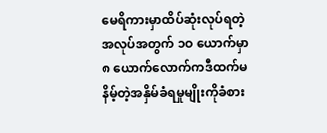မေရိကားမှာထိပ်ဆုံးလုပ်ရတဲ့အလုပ်အတွက် ၁ဝ ယောက်မှာ ၈ ယောက်လောက်ကဒီထက်မနိမ့်တဲ့အနှိမ်ခံရမှုမျိုးကိုခံစား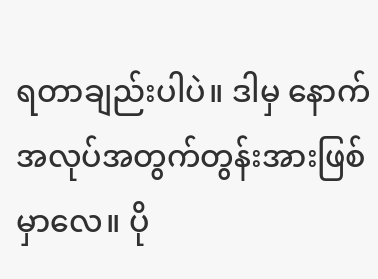ရတာချည်းပါပဲ။ ဒါမှ နောက်အလုပ်အတွက်တွန်းအားဖြစ်မှာလေ။ ပို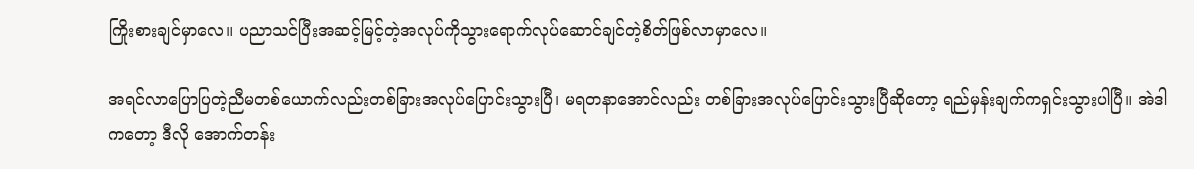ကြိုးစားချင်မှာလေ။ ပညာသင်ပြီးအဆင့်မြင့်တဲ့အလုပ်ကိုသွားရောက်လုပ်ဆောင်ချင်တဲ့စိတ်ဖြစ်လာမှာလေ။

အရင်လာပြောပြတဲ့ညီမတစ်ယောက်လည်းတစ်ခြားအလုပ်ပြောင်းသွားပြီ၊ မရတနာအောင်လည်း တစ်ခြားအလုပ်ပြောင်းသွားပြီဆိုတော့ ရည်မှန်းချက်ကရှင်းသွားပါပြီ။ အဲဒါကတော့ ဒီလို အောက်တန်း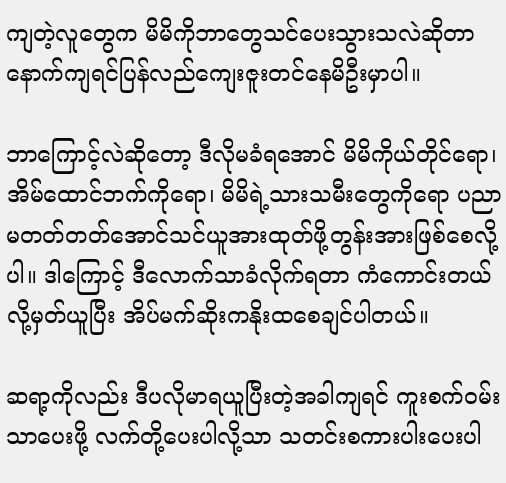ကျတဲ့လူတွေက မိမိကိုဘာတွေသင်ပေးသွားသလဲဆိုတာ နောက်ကျရင်ပြန်လည်ကျေးဇူးတင်နေမိဦးမှာပါ။

ဘာကြောင့်လဲဆိုတော့ ဒီလိုမခံရအောင် မိမိကိုယ်တိုင်ရော၊ အိမ်ထောင်ဘက်ကိုရော၊ မိမိရဲ့သားသမီးတွေကိုရော ပညာမတတ်တတ်အောင်သင်ယူအားထုတ်ဖို့တွန်းအားဖြစ်စေလို့ပါ။ ဒါကြောင့် ဒီလောက်သာခံလိုက်ရတာ ကံကောင်းတယ်လို့မှတ်ယူပြီး အိပ်မက်ဆိုးကနိုးထစေချင်ပါတယ်။

ဆရာ့ကိုလည်း ဒီပလိုမာရယူပြီးတဲ့အခါကျရင် ကူးစက်ဝမ်းသာပေးဖို့ လက်တို့ပေးပါလို့သာ သတင်းစကားပါးပေးပါ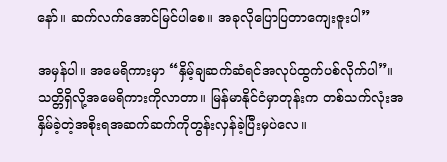နော်။ ဆက်လက်အောင်မြင်ပါစေ။ အခုလိုပြောပြတာကျေးဇူးပါ”

အမှန်ပါ။ အမေရိကားမှာ “နှိမ့်ချဆက်ဆံရင်အလုပ်ထွက်ပစ်လိုက်ပါ”။ သတ္တိရှိလို့အမေရိကားကိုလာတာ။ မြန်မာနိုင်ငံမှာတုန်းက တစ်သက်လုံးအနှိမ်ခဲ့တဲ့အစိုးရအဆက်ဆက်ကိုတွန်းလှန်ခဲ့ပြီးမှပဲလေ။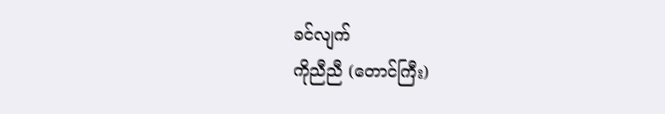ခင်လျက်
ကိုညီညီ (တောင်ကြီး)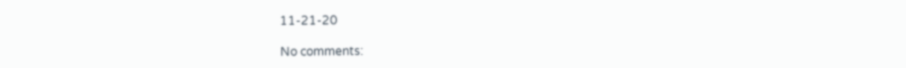11-21-20

No comments: